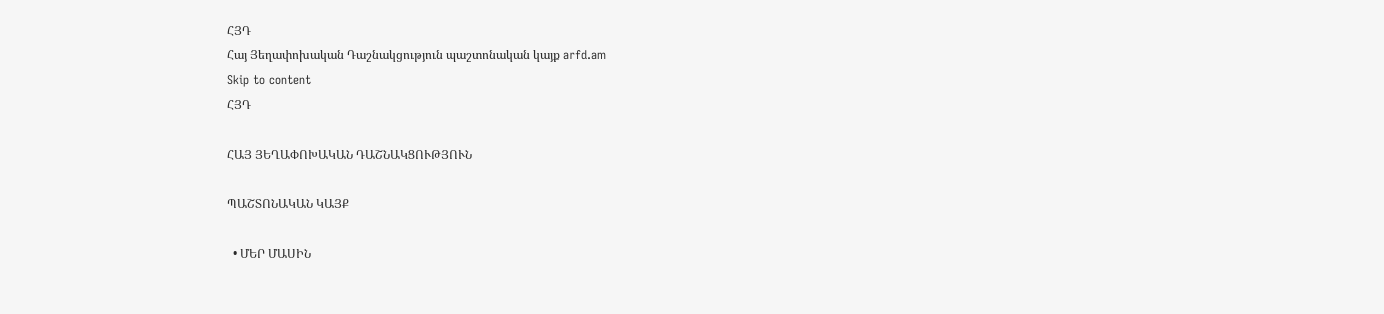ՀՅԴ
Հայ Յեղափոխական Դաշնակցություն պաշտոնական կայք arfd.am
Skip to content
ՀՅԴ

ՀԱՅ ՅԵՂԱՓՈԽԱԿԱՆ ԴԱՇՆԱԿՑՈՒԹՅՈՒՆ

ՊԱՇՏՈՆԱԿԱՆ ԿԱՅՔ

  • ՄԵՐ ՄԱՍԻՆ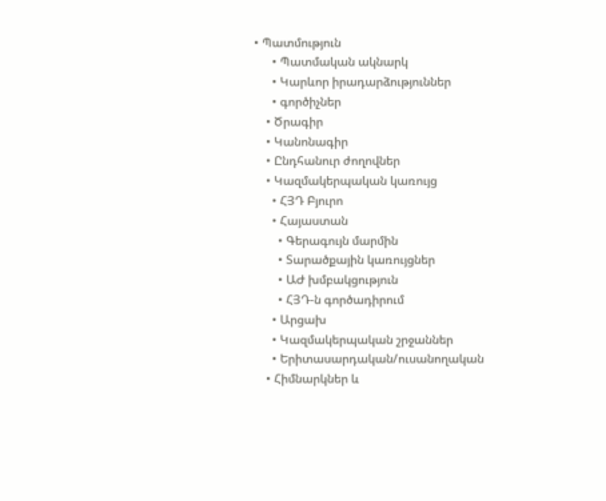• Պատմություն
      • Պատմական ակնարկ
      • Կարևոր իրադարձություններ
      • գործիչներ
    • Ծրագիր
    • Կանոնագիր
    • Ընդհանուր ժողովներ
    • Կազմակերպական կառույց
      • ՀՅԴ Բյուրո
      • Հայաստան
        • Գերագույն մարմին
        • Տարածքային կառույցներ
        • ԱԺ խմբակցություն
        • ՀՅԴ-ն գործադիրում
      • Արցախ
      • Կազմակերպական շրջաններ
      • Երիտասարդական/ուսանողական
    • Հիմնարկներ և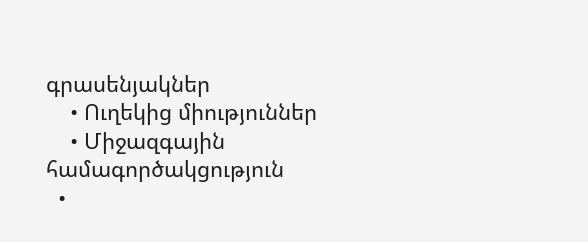գրասենյակներ
    • Ուղեկից միություններ
    • Միջազգային համագործակցություն
  •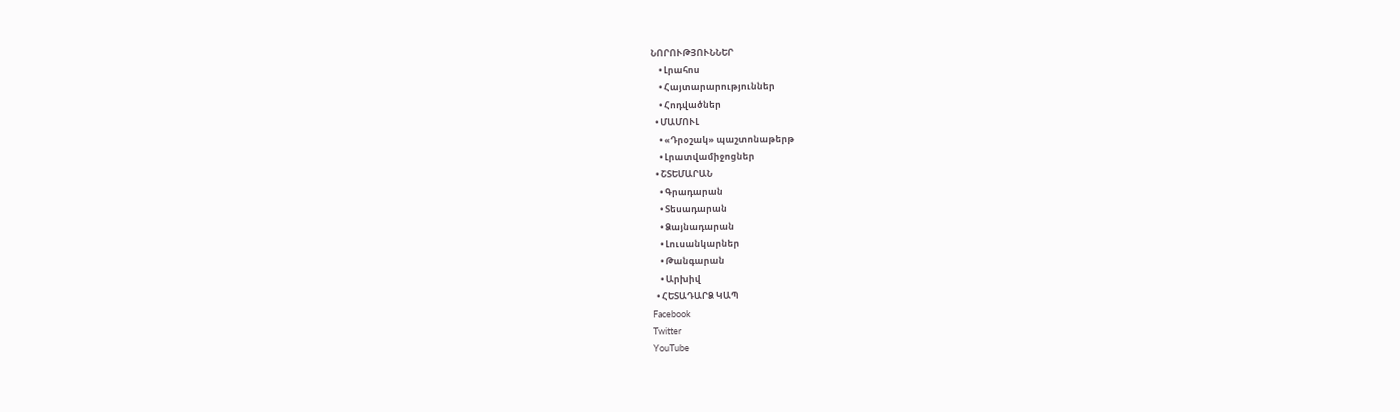ՆՈՐՈՒԹՅՈՒՆՆԵՐ
    • Լրահոս
    • Հայտարարություններ
    • Հոդվածներ
  • ՄԱՄՈՒԼ
    • «Դրօշակ» պաշտոնաթերթ
    • Լրատվամիջոցներ
  • ՇՏԵՄԱՐԱՆ
    • Գրադարան
    • Տեսադարան
    • Ձայնադարան
    • Լուսանկարներ
    • Թանգարան
    • Արխիվ
  • ՀԵՏԱԴԱՐՁ ԿԱՊ
Facebook
Twitter
YouTube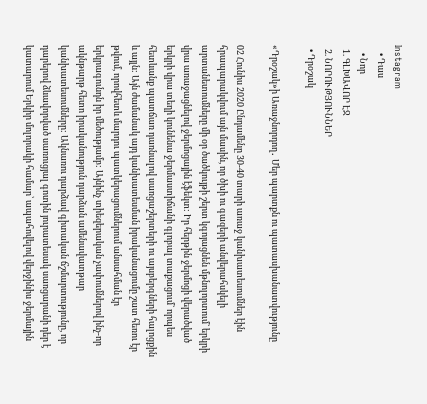Instagram
    • Դաս
    • Նոր
  1. ԳԼԽԱՎՈՐ ԷՋ
  2. ՆՈՐՈՒԹՅՈՒՆՆԵՐ
  • Դրօշակ

«Դրօշակ»ի Առաջնորդող․ Մեր պարտքն ու պատասխանատվությունը

02 Հունիս 2020 Ընդամենը 30-40 տարի առաջ կանխատեսումներ էին հրապարակվում այն մասին, որ ծխի ու գազերի անվերահսկելի արտանետումները մի օր ծածկույթի շերտ կգոյացնեն մթնոլորտում` երկրի վրա առաջացնելով ջերմոցային էֆեկտ: Իր հերթին ջերմոցի վերածված երկրի վրա տեղի կունենա ջերմաստիճանի գլոբալ տաքացում` որպես հետևանք պատճառ դառնալով սառցաշերտերի ու այսբերգների հալոցքին և այլն: Այն ժամանակ այդ կանխատեսման իրականացումը շատ հեռու էր թվում, որովհետև մարդու պատկերացումներում անսահման էր երկրագունդն իր մեծությամբ: Այնինչ տիեզերական չափումներով ինչ-որ ակնթարթ հետո իրականություն դարձան ամենավատթար կանխատեսումները: Ակնառու դարձավ գիտական ճշմարտությունը, որ դարերով ձևավորված սառուցյալ գոտին յուրատեսակ սառցարանի դեր է կատարում Երկիր մոլորակի համար՝ ապահովելով վերջինիս ջերմային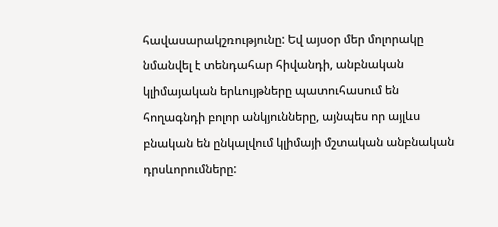հավասարակշռությունը: Եվ այսօր մեր մոլորակը նմանվել է տենդահար հիվանդի, անբնական կլիմայական երևույթները պատուհասում են հողագնդի բոլոր անկյունները, այնպես որ այլևս բնական են ընկալվում կլիմայի մշտական անբնական դրսևորումները: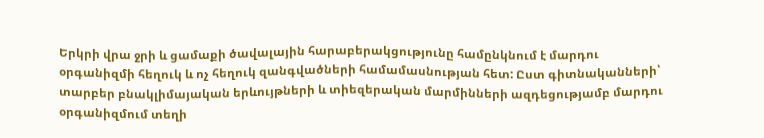Երկրի վրա ջրի և ցամաքի ծավալային հարաբերակցությունը համընկնում է մարդու օրգանիզմի հեղուկ և ոչ հեղուկ զանգվածների համամասնության հետ: Ըստ գիտնականների՝ տարբեր բնակլիմայական երևույթների և տիեզերական մարմինների ազդեցությամբ մարդու օրգանիզմում տեղի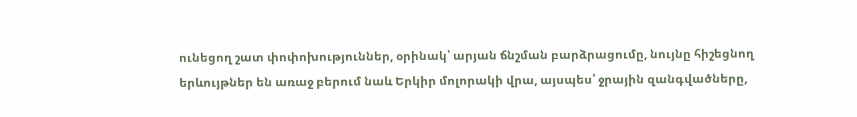ունեցող շատ փոփոխություններ, օրինակ՝ արյան ճնշման բարձրացումը, նույնը հիշեցնող երևույթներ են առաջ բերում նաև Երկիր մոլորակի վրա, այսպես՝ ջրային զանգվածները,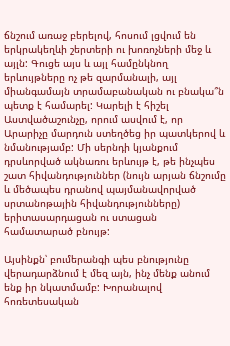ճնշում առաջ բերելով, հոսում լցվում են երկրակեղևի շերտերի ու խոռոչների մեջ և այլն: Գուցե այս և այլ համընկնող երևույթները ոչ թե զարմանալի, այլ միանգամայն տրամաբանական ու բնակա՞ն պետք է համարել: Կարելի է հիշել Աստվածաշունչը, որում ասվում է, որ Արարիչը մարդուն ստեղծեց իր պատկերով և նմանությամբ: Մի սերնդի կյանքում դրսևորված ակնառու երևույթ է, թե ինչպես շատ հիվանդություններ (նույն արյան ճնշումը և մեծապես դրանով պայմանավորված սրտանոթային հիվանդությունները) երիտասարդացան ու ստացան համատարած բնույթ:

Այսինքն՝ բումերանգի պես բնությունը վերադարձնում է մեզ այն, ինչ մենք անում ենք իր նկատմամբ: Խորանալով հոռետեսական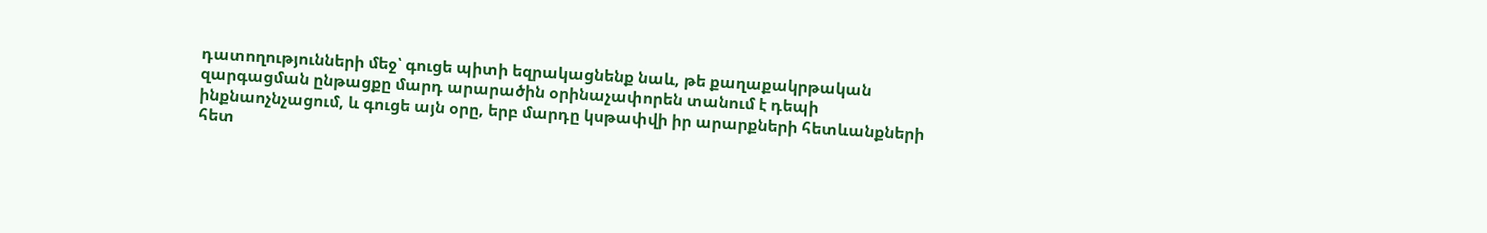դատողությունների մեջ՝ գուցե պիտի եզրակացնենք նաև, թե քաղաքակրթական զարգացման ընթացքը մարդ արարածին օրինաչափորեն տանում է դեպի ինքնաոչնչացում, և գուցե այն օրը, երբ մարդը կսթափվի իր արարքների հետևանքների հետ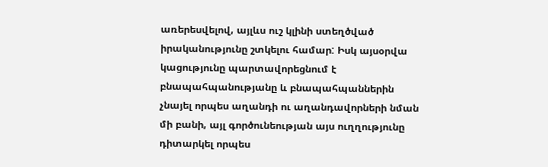առերեսվելով, այլևս ուշ կլինի ստեղծված իրականությունը շտկելու համար: Իսկ այսօրվա կացությունը պարտավորեցնում է բնապահպանությանը և բնապահպաններին չնայել որպես աղանդի ու աղանդավորների նման մի բանի, այլ գործունեության այս ուղղությունը դիտարկել որպես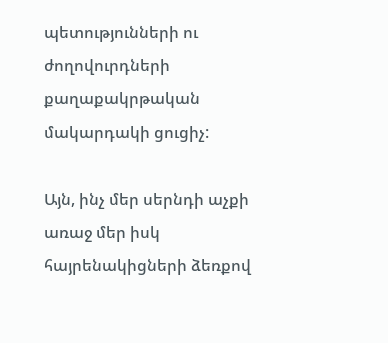պետությունների ու ժողովուրդների քաղաքակրթական մակարդակի ցուցիչ:

Այն, ինչ մեր սերնդի աչքի առաջ մեր իսկ հայրենակիցների ձեռքով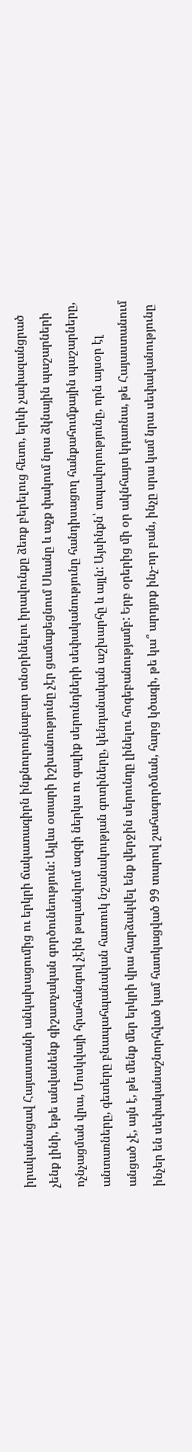իրականացավ Հայաստանի անկախացումից ու երկրի ճակատագիրն ինքնուրույնաբար տնօրինելու իրավունքը ձեռք բերելուց հետո, երևի չափազանցրած չենք լինի, եթե անվանենք գիշատչական գործունեություն: Այլևս օտարի իշխանությունը չէր ցամաքեցնում Սևանը և աչք փակում նրա ձկնային պաշարների ոչնչացման վրա, Մոսկվայի հրահանգով չէին թալանվում ազգի ներկա ու գալիք սերունդների սեփականությունը հանդիսացող հանքահումքային պաշարները, անտառները, գետերը բնապահպանական հատուկ նշանակության գոտիները, կենդանական աշխարհը և այլն: Այսինքն՝ տպավորությունը, որն այսօր էլ անցած չէ, այն է, թե մենք մեր երկրի վրա հարձակվել ենք վերջին սերունդը լինելու հոգեբանությամբ: Երբ օրերից մի օր ակնհայտ կդառնա, թե Հայաստանում ինչեր են սեփականաշնորհված կամ հատկացված 99 տարով շահագործման, հարց կծագի, թե կա՞ արդյոք ինչ-որ բան, ինչը սրա կամ նրա սեփականությունը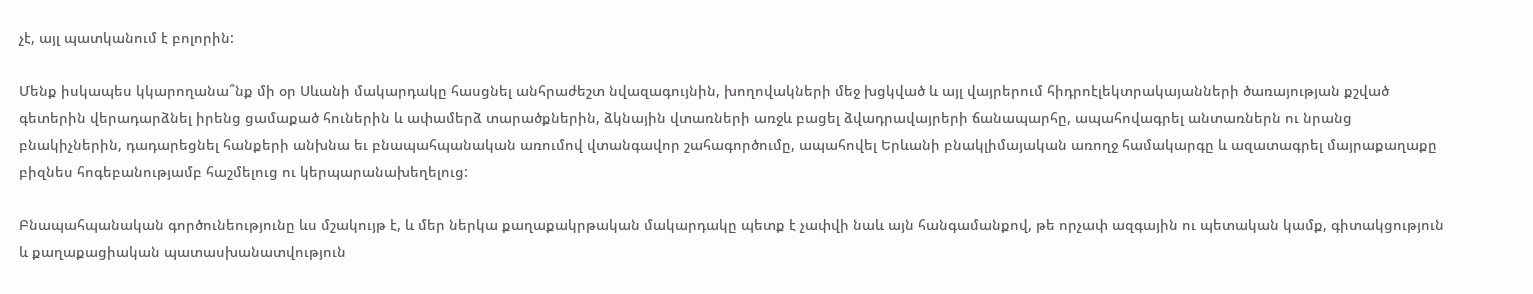չէ, այլ պատկանում է բոլորին:

Մենք իսկապես կկարողանա՞նք մի օր Սևանի մակարդակը հասցնել անհրաժեշտ նվազագույնին, խողովակների մեջ խցկված և այլ վայրերում հիդրոէլեկտրակայանների ծառայության քշված գետերին վերադարձնել իրենց ցամաքած հուներին և ափամերձ տարածքներին, ձկնային վտառների առջև բացել ձվադրավայրերի ճանապարհը, ապահովագրել անտառներն ու նրանց բնակիչներին, դադարեցնել հանքերի անխնա եւ բնապահպանական առումով վտանգավոր շահագործումը, ապահովել Երևանի բնակլիմայական առողջ համակարգը և ազատագրել մայրաքաղաքը բիզնես հոգեբանությամբ հաշմելուց ու կերպարանախեղելուց:

Բնապահպանական գործունեությունը ևս մշակույթ է, և մեր ներկա քաղաքակրթական մակարդակը պետք է չափվի նաև այն հանգամանքով, թե որչափ ազգային ու պետական կամք, գիտակցություն և քաղաքացիական պատասխանատվություն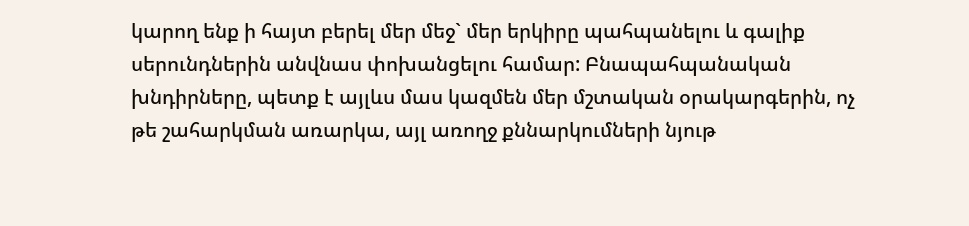կարող ենք ի հայտ բերել մեր մեջ` մեր երկիրը պահպանելու և գալիք սերունդներին անվնաս փոխանցելու համար: Բնապահպանական խնդիրները, պետք է այլևս մաս կազմեն մեր մշտական օրակարգերին, ոչ թե շահարկման առարկա, այլ առողջ քննարկումների նյութ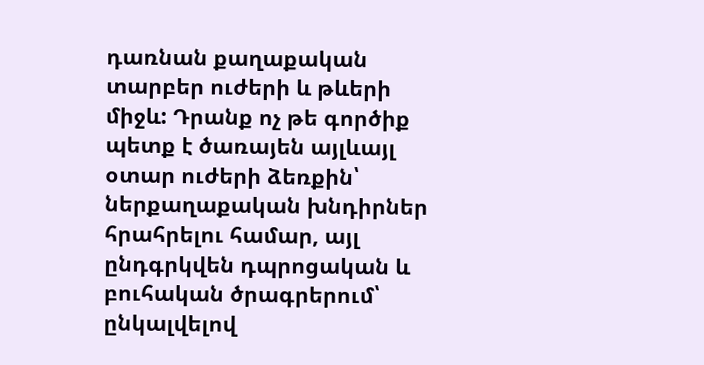դառնան քաղաքական տարբեր ուժերի և թևերի միջև: Դրանք ոչ թե գործիք պետք է ծառայեն այլևայլ օտար ուժերի ձեռքին՝ ներքաղաքական խնդիրներ հրահրելու համար, այլ ընդգրկվեն դպրոցական և բուհական ծրագրերում՝ ընկալվելով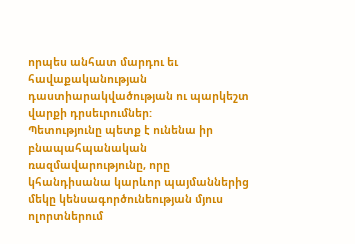որպես անհատ մարդու եւ հավաքականության դաստիարակվածության ու պարկեշտ վարքի դրսեւրումներ:
Պետությունը պետք է ունենա իր բնապահպանական ռազմավարությունը, որը կհանդիսանա կարևոր պայմաններից մեկը կենսագործունեության մյուս ոլորտներում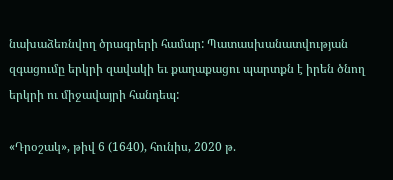նախաձեռնվող ծրագրերի համար: Պատասխանատվության զգացումը երկրի զավակի եւ քաղաքացու պարտքն է իրեն ծնող երկրի ու միջավայրի հանդեպ:

«Դրօշակ», թիվ 6 (1640), հունիս, 2020 թ.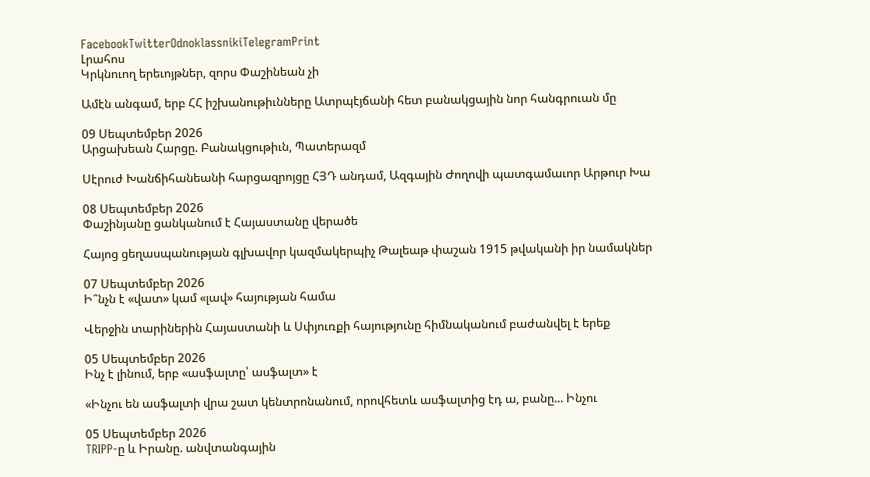FacebookTwitterOdnoklassnikiTelegramPrint
Լրահոս
Կրկնուող երեւոյթներ, զորս Փաշինեան չի

Ամէն անգամ, երբ ՀՀ իշխանութիւնները Ատրպէյճանի հետ բանակցային նոր հանգրուան մը

09 Սեպտեմբեր 2026
Արցախեան Հարցը. Բանակցութիւն, Պատերազմ

Սէրուժ Խանճիհանեանի հարցազրոյցը ՀՅԴ անդամ, Ազգային Ժողովի պատգամաւոր Արթուր Խա

08 Սեպտեմբեր 2026
Փաշինյանը ցանկանում է Հայաստանը վերածե

Հայոց ցեղասպանության գլխավոր կազմակերպիչ Թալեաթ փաշան 1915 թվականի իր նամակներ

07 Սեպտեմբեր 2026
Ի՞նչն է «վատ» կամ «լավ» հայության համա

Վերջին տարիներին Հայաստանի և Սփյուռքի հայությունը հիմնականում բաժանվել է երեք

05 Սեպտեմբեր 2026
Ինչ է լինում, երբ «ասֆալտը՝ ասֆալտ» է

«Ինչու են ասֆալտի վրա շատ կենտրոնանում, որովհետև ասֆալտից էդ ա, բանը... Ինչու

05 Սեպտեմբեր 2026
TRIPP-ը և Իրանը. անվտանգային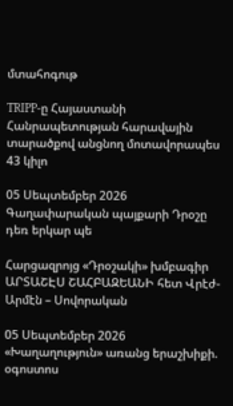մտահոգութ

TRIPP-ը Հայաստանի Հանրապետության հարավային տարածքով անցնող մոտավորապես 43 կիլո

05 Սեպտեմբեր 2026
Գաղափարական պայքարի Դրօշը դեռ երկար պե

Հարցազրոյց «Դրօշակի» խմբագիր ԱՐՏԱՇԷՍ ՇԱՀԲԱԶԵԱՆԻ հետ Վրէժ-Արմէն – Սովորական

05 Սեպտեմբեր 2026
«Խաղաղություն» առանց երաշխիքի. օգոստոս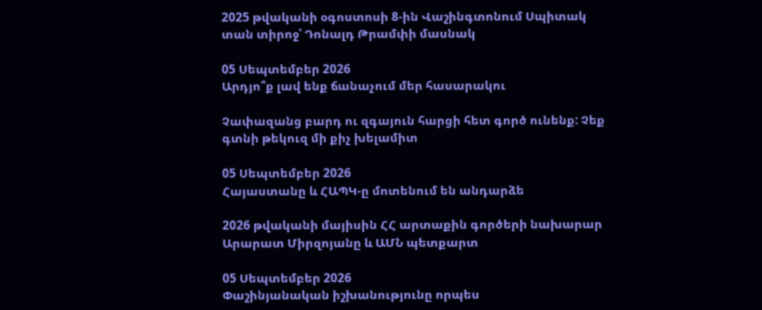2025 թվականի օգոստոսի 8-ին Վաշինգտոնում Սպիտակ տան տիրոջ՝ Դոնալդ Թրամփի մասնակ

05 Սեպտեմբեր 2026
Արդյո՞ք լավ ենք ճանաչում մեր հասարակու

Չափազանց բարդ ու զգայուն հարցի հետ գործ ունենք: Չեք գտնի թեկուզ մի քիչ խելամիտ

05 Սեպտեմբեր 2026
Հայաստանը և ՀԱՊԿ-ը մոտենում են անդարձե

2026 թվականի մայիսին ՀՀ արտաքին գործերի նախարար Արարատ Միրզոյանը և ԱՄՆ պետքարտ

05 Սեպտեմբեր 2026
Փաշինյանական իշխանությունը որպես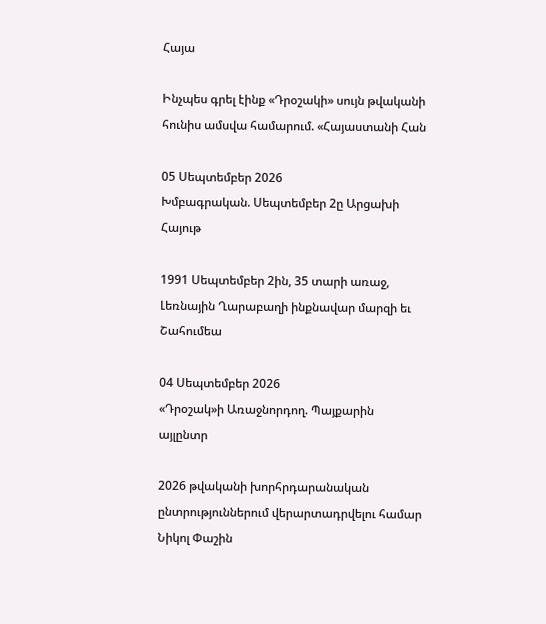Հայա

Ինչպես գրել էինք «Դրօշակի» սույն թվականի հունիս ամսվա համարում. «Հայաստանի Հան

05 Սեպտեմբեր 2026
Խմբագրական. Սեպտեմբեր 2ը Արցախի Հայութ

1991 Սեպտեմբեր 2ին, 35 տարի առաջ, Լեռնային Ղարաբաղի ինքնավար մարզի եւ Շահումեա

04 Սեպտեմբեր 2026
«Դրօշակ»ի Առաջնորդող. Պայքարին այլընտր

2026 թվականի խորհրդարանական ընտրություններում վերարտադրվելու համար Նիկոլ Փաշին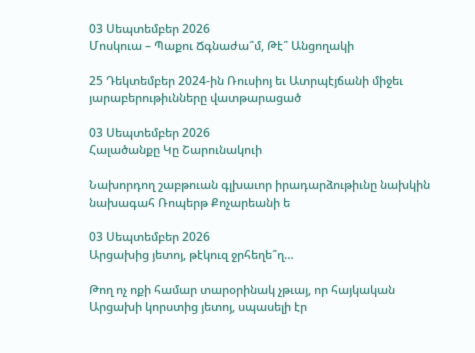03 Սեպտեմբեր 2026
Մոսկուա – Պաքու Ճգնաժա՞մ, Թէ՞ Անցողակի

25 Դեկտեմբեր 2024-ին Ռուսիոյ եւ Ատրպէյճանի միջեւ յարաբերութիւնները վատթարացած

03 Սեպտեմբեր 2026
Հալածանքը Կը Շարունակուի

Նախորդող շաբթուան գլխաւոր իրադարձութիւնը նախկին նախագահ Ռոպերթ Քոչարեանի ե

03 Սեպտեմբեր 2026
Արցախից յետոյ, թէկուզ ջրհեղե՞ղ…

Թող ոչ ոքի համար տարօրինակ չթւայ, որ հայկական Արցախի կորստից յետոյ, սպասելի էր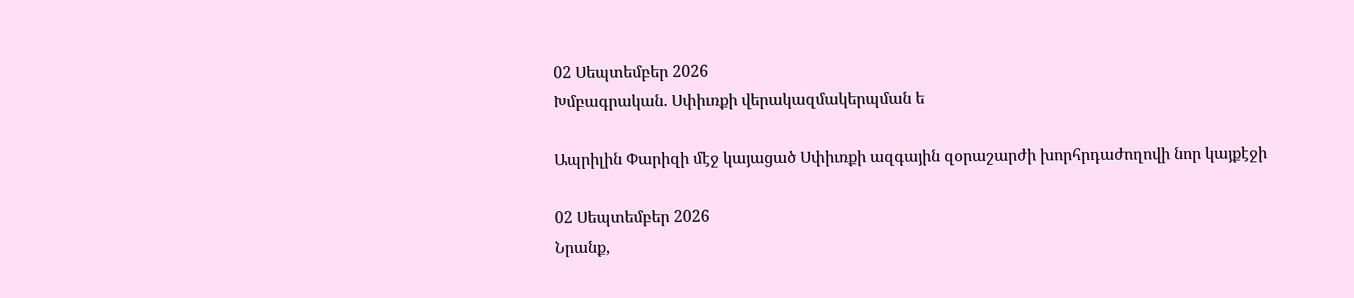02 Սեպտեմբեր 2026
Խմբագրական. Սփիւռքի վերակազմակերպման ե

Ապրիլին Փարիզի մէջ կայացած Սփիւռքի ազգային զօրաշարժի խորհրդաժողովի նոր կայքէջի

02 Սեպտեմբեր 2026
Նրանք,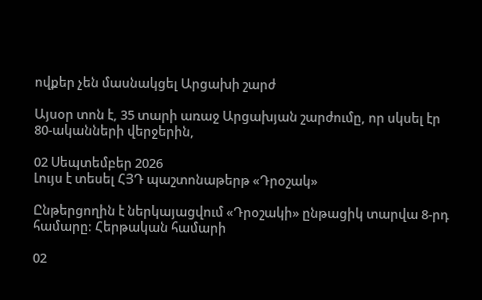ովքեր չեն մասնակցել Արցախի շարժ

Այսօր տոն է, 35 տարի առաջ Արցախյան շարժումը, որ սկսել էր 80-ականների վերջերին,

02 Սեպտեմբեր 2026
Լույս է տեսել ՀՅԴ պաշտոնաթերթ «Դրօշակ»

Ընթերցողին է ներկայացվում «Դրօշակի» ընթացիկ տարվա 8-րդ համարը: Հերթական համարի

02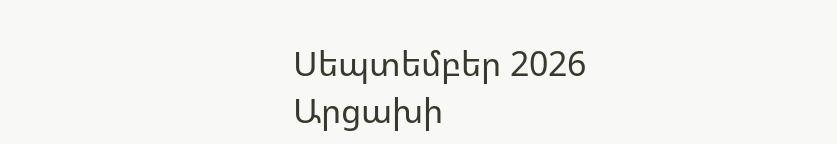Սեպտեմբեր 2026
Արցախի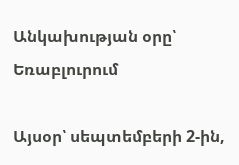Անկախության օրը՝ Եռաբլուրում

Այսօր՝ սեպտեմբերի 2-ին,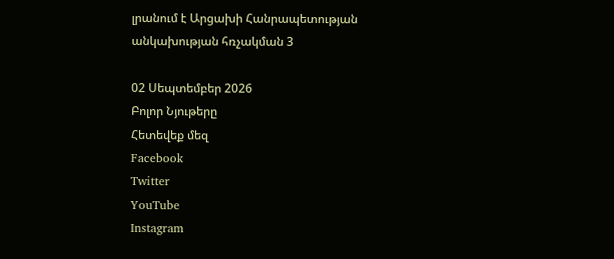լրանում է Արցախի Հանրապետության անկախության հռչակման 3

02 Սեպտեմբեր 2026
Բոլոր Նյութերը
Հետեվեք մեզ
Facebook
Twitter
YouTube
Instagram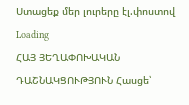Ստացեք մեր լուրերը էլ.փոստով
Loading
ՀԱՅ ՅԵՂԱՓՈԽԱԿԱՆ ԴԱՇՆԱԿՑՈՒԹՅՈՒՆ Հասցե՝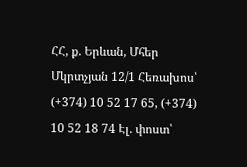ՀՀ, ք. Երևան, Մհեր Մկրտչյան 12/1 Հեռախոս՝ (+374) 10 52 17 65, (+374) 10 52 18 74 Էլ. փոստ՝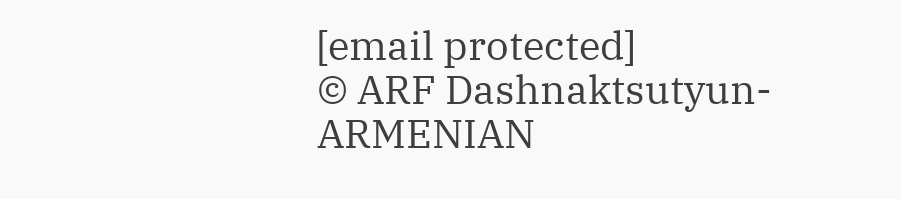[email protected]
© ARF Dashnaktsutyun- ARMENIAN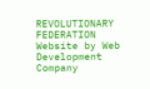REVOLUTIONARY FEDERATION Website by Web Development Company